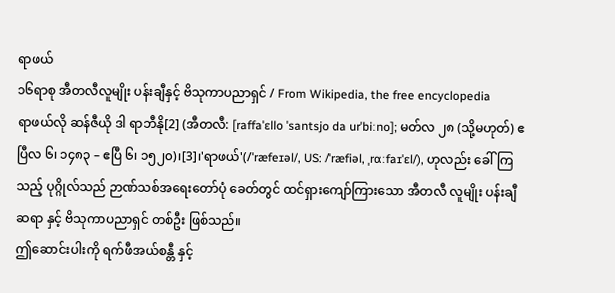ရာဖယ်
၁၆ရာစု အီတလီလူမျိုး ပန်းချီနှင့် ဗိသုကာပညာရှင် / From Wikipedia, the free encyclopedia
ရာဖယ်လို ဆန်ဇီယို ဒါ ရာဘီနို[2] (အီတလီ: [raffaˈɛllo ˈsantsjo da urˈbiːno]; မတ်လ ၂၈ (သို့မဟုတ်) ဧပြီလ ၆၊ ၁၄၈၃ – ဧပြီ ၆၊ ၁၅၂၀)၊[3]၊'ရာဖယ်'(/ˈræfeɪəl/, US: /ˈræfiəl, ˌrɑːfaɪˈɛl/), ဟုလည်း ခေါ်ကြသည့် ပုဂ္ဂိုလ်သည် ဉာဏ်သစ်အရေးတော်ပုံ ခေတ်တွင် ထင်ရှားကျော်ကြားသော အီတလီ လူမျိုး ပန်းချီဆရာ နှင့် ဗိသုကာပညာရှင် တစ်ဦး ဖြစ်သည်။
ဤဆောင်းပါးကို ရက်ဖီအယ်စန္တီ နှင့်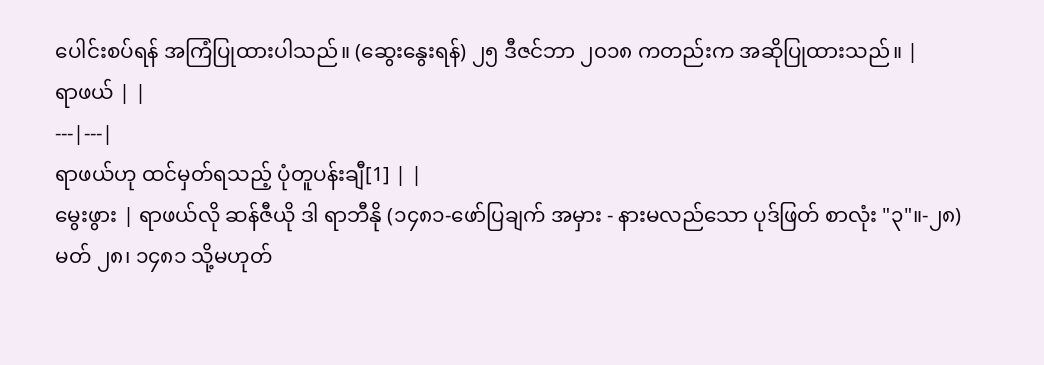ပေါင်းစပ်ရန် အကြံပြုထားပါသည်။ (ဆွေးနွေးရန်) ၂၅ ဒီဇင်ဘာ ၂၀၁၈ ကတည်းက အဆိုပြုထားသည်။ |
ရာဖယ် | |
---|---|
ရာဖယ်ဟု ထင်မှတ်ရသည့် ပုံတူပန်းချီ[1] | |
မွေးဖွား | ရာဖယ်လို ဆန်ဇီယို ဒါ ရာဘီနို (၁၄၈၁-ဖော်ပြချက် အမှား - နားမလည်သော ပုဒ်ဖြတ် စာလုံး "၃"။-၂၈)မတ် ၂၈၊ ၁၄၈၁ သို့မဟုတ်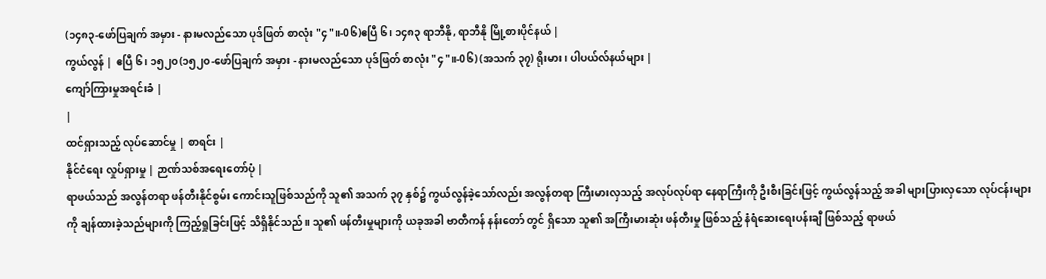(၁၄၈၃-ဖော်ပြချက် အမှား - နားမလည်သော ပုဒ်ဖြတ် စာလုံး "၄"။-0၆)ဧပြီ ၆၊ ၁၄၈၃ ရာဘီနို, ရာဘီနို မြို့စားပိုင်နယ် |
ကွယ်လွန် | ဧပြီ ၆၊ ၁၅၂၀(၁၅၂၀-ဖော်ပြချက် အမှား - နားမလည်သော ပုဒ်ဖြတ် စာလုံး "၄"။-0၆) (အသက် ၃၇) ရိုးမား၊ ပါပယ်လ်နယ်များ |
ကျော်ကြားမှုအရင်းခံ |
|
ထင်ရှားသည့် လုပ်ဆောင်မှု | စာရင်း |
နိုင်ငံရေး လှုပ်ရှားမှု | ဉာဏ်သစ်အရေးတော်ပုံ |
ရာဖယ်သည် အလွန်တရာ ဖန်တီးနိုင်စွမ်း ကောင်းသူဖြစ်သည်ကို သူ၏ အသက် ၃၇ နှစ်၌ ကွယ်လွန်ခဲ့သော်လည်း အလွန်တရာ ကြီးမားလှသည့် အလုပ်လုပ်ရာ နေရာကြီးကို ဦးစီးခြင်းဖြင့် ကွယ်လွန်သည့် အခါ များပြားလှသော လုပ်ငန်းများကို ချန်ထားခဲ့သည်များကို ကြည့်ရှုခြင်းဖြင့် သိရှိနိုင်သည်။ သူ၏ ဖန်တီးမှုများကို ယခုအခါ ဗာတီကန် နန်းတော် တွင် ရှိသော သူ၏ အကြီးမားဆုံး ဖန်တီးမှု ဖြစ်သည့် နံရံဆေးရေးပန်းချီ ဖြစ်သည့် ရာဖယ်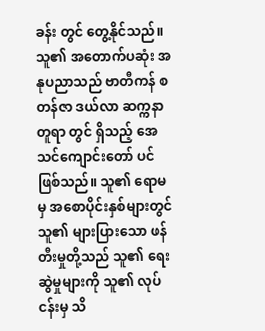ခန်း တွင် တွေ့နိုင်သည်။ သူ၏ အတောက်ပဆုံး အနုပညာသည် ဗာတီကန် စတန်ဇာ ဒယ်လာ ဆက္ကနာတူရာ တွင် ရှိသည့် အေသင်ကျောင်းတော် ပင်ဖြစ်သည်။ သူ၏ ရောမမှ အစောပိုင်းနှစ်များတွင် သူ၏ များပြားသော ဖန်တီးမှုတို့သည် သူ၏ ရေးဆွဲမှုများကို သူ၏ လုပ်ငန်းမှ သိ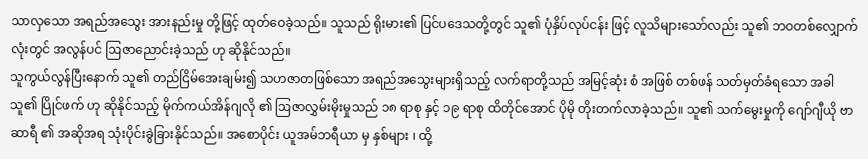သာလှသော အရည်အသွေး အားနည်းမှု တို့ဖြင့် ထုတ်ဝေခဲ့သည်။ သူသည် ရိုးမား၏ ပြင်ပဒေသတို့တွင် သူ၏ ပုံနှိပ်လုပ်ငန်း ဖြင့် လူသိများသော်လည်း သူ၏ ဘဝတစ်လျှောက်လုံးတွင် အလွန်ပင် ဩဇာညောင်းခဲ့သည် ဟု ဆိုနိုင်သည်။
သူကွယ်လွန်ပြီးနောက် သူ၏ တည်ငြိမ်အေးချမ်း၍ သဟဇာတဖြစ်သော အရည်အသွေးများရှိသည့် လက်ရာတို့သည် အမြင့်ဆုံး စံ အဖြစ် တစ်ဖန် သတ်မှတ်ခံရသော အခါ သူ၏ ပြိုင်ဖက် ဟု ဆိုနိုင်သည့် မိုက်ကယ်အိန်ဂျလို ၏ ဩဇာလွှမ်းမိုးမှုသည် ၁၈ ရာစု နှင့် ၁၉ ရာစု ထိတိုင်အောင် ပိုမို တိုးတက်လာခဲ့သည်။ သူ၏ သက်မွေးမှုကို ဂျော်ဂျီယို ဗာဆာရီ ၏ အဆိုအရ သုံးပိုင်းခွဲခြားနိုင်သည်။ အစောပိုင်း ယူအမ်ဘရီယာ မှ နှစ်များ ၊ ထို့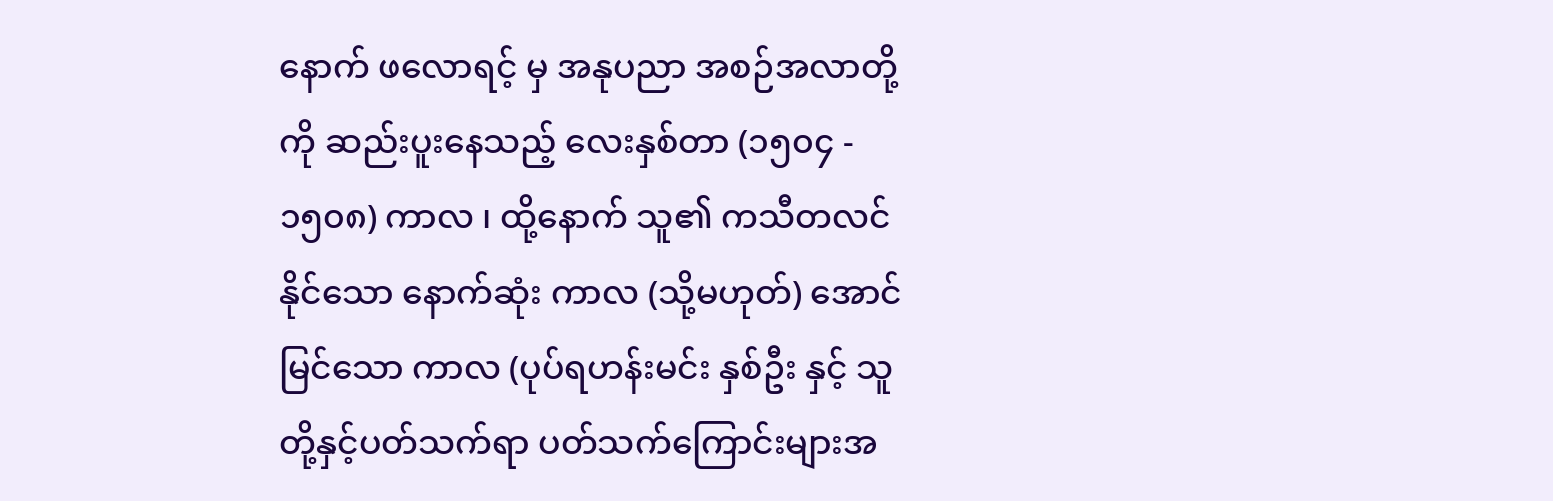နောက် ဖလောရင့် မှ အနုပညာ အစဉ်အလာတို့ကို ဆည်းပူးနေသည့် လေးနှစ်တာ (၁၅၀၄ - ၁၅၀၈) ကာလ ၊ ထို့နောက် သူ၏ ကသီတလင် နိုင်သော နောက်ဆုံး ကာလ (သို့မဟုတ်) အောင်မြင်သော ကာလ (ပုပ်ရဟန်းမင်း နှစ်ဦး နှင့် သူတို့နှင့်ပတ်သက်ရာ ပတ်သက်ကြောင်းများအ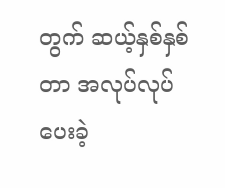တွက် ဆယ့်နှစ်နှစ်တာ အလုပ်လုပ်ပေးခဲ့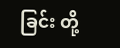ခြင်း တို့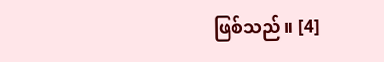ဖြစ်သည်။ [4]